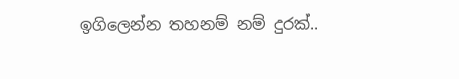ඉගිලෙන්න තහනම් නම් දුරක්..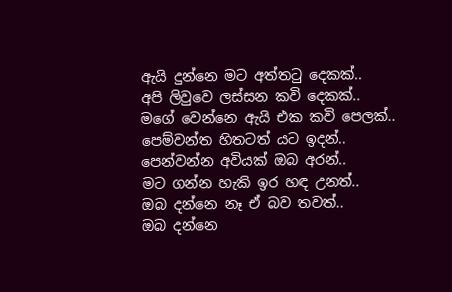ඇයි දුන්නෙ මට අත්තටු දෙකක්..
අපි ලිවුවෙ ලස්සන කවි දෙකක්..
මගේ වෙන්නෙ ඇයි එක කවි පෙලක්..
පෙම්වන්ත හිතටත් යට ඉදන්..
පෙන්වන්න අවියක් ඔබ අරන්..
මට ගන්න හැකි ඉර හඳ උනත්..
ඔබ දන්නෙ නෑ ඒ බව තවත්..
ඔබ දන්නෙ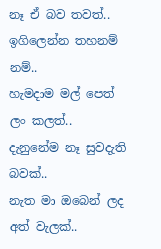නෑ ඒ බව තවත්..
ඉගිලෙන්න තහනම් නම්..
හැමදාම මල් පෙත් ලං කලත්..
දැනුනේම නෑ සුවදැති බවක්..
නැත මා ඔබෙන් ලද අත් වැලක්..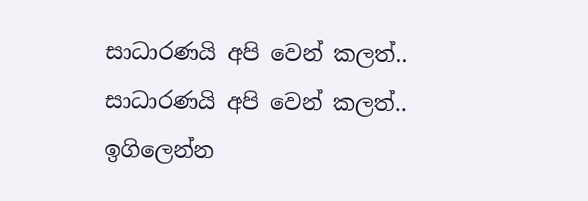සාධාරණයි අපි වෙන් කලත්..
සාධාරණයි අපි වෙන් කලත්..
ඉගිලෙන්න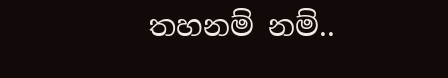තහනම් නම්..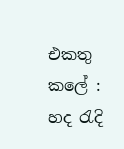එකතු කලේ : හද රැදි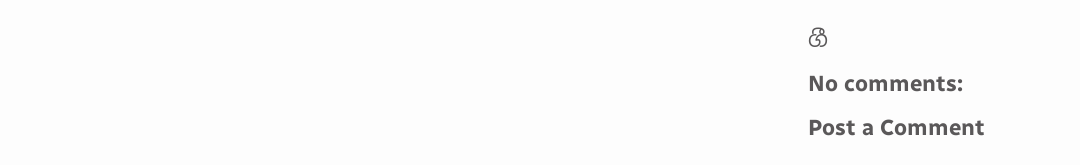ගී
No comments:
Post a Comment